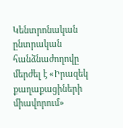Կենտրոնական ընտրական հանձնաժողովը մերժել է «Իրազեկ քաղաքացիների միավորում»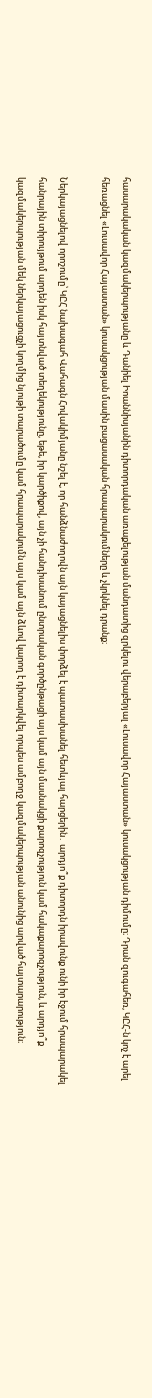հասարակական կազմակերպությանը և Դանիել Իոաննիսյանին դիտորդական առաքելության մանդատից զրկելու վերաբերյալ «Լուսավոր Հայաստան» կուսակցության դիմումը։ Դրան զուգահեռ, ԿԸՀ-ն կոչ է արել հեռացնել «Լուսավոր Հայաստան» կուսակցության մասին բացասական հրապարակումները և չկրկնել դրանք։

Ներկայացնելով որոշումը՝ ԿԸՀ նախագահ Վահագն Հովակիմյանը նշել է, որ հանձնաժողովն այն կայացնելիս փորձել է պատասխանել հետևյալ հարցերին․ արդյո՞ք դիտորդն իրավունք ունի իր էջում հրապարակել հանրային տիրույթում արդեն իսկ հայտնված տեղեկությունը, եթե, իր կարծիքով, այն չի հանդիսանում ընտրական գործընթացի այս կամ այն մասնակցի քարոզչություն կամ հակաքարոզչություն, և արդյո՞ք կազմակերպության մեկ ներկայացուցչի կողմից նյութի տարածումը կամ հրապարակումն այս կամ այն ձևով կարող է դիտարկվել որպես ամբողջ կազմակերպության անունից արված հայտարարություն։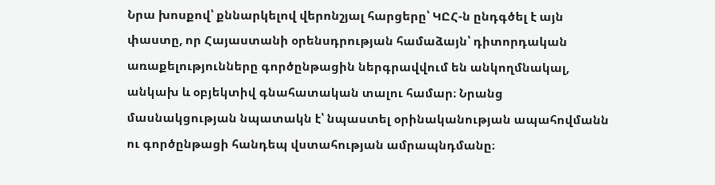Նրա խոսքով՝ քննարկելով վերոնշյալ հարցերը՝ ԿԸՀ-ն ընդգծել է այն փաստը, որ Հայաստանի օրենսդրության համաձայն՝ դիտորդական առաքելությունները գործընթացին ներգրավվում են անկողմնակալ, անկախ և օբյեկտիվ գնահատական տալու համար։ Նրանց մասնակցության նպատակն է՝ նպաստել օրինականության ապահովմանն ու գործընթացի հանդեպ վստահության ամրապնդմանը։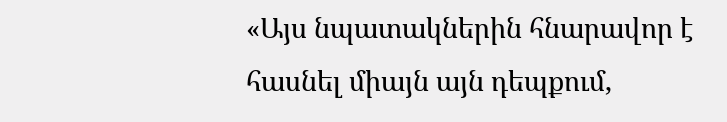«Այս նպատակներին հնարավոր է հասնել միայն այն դեպքում,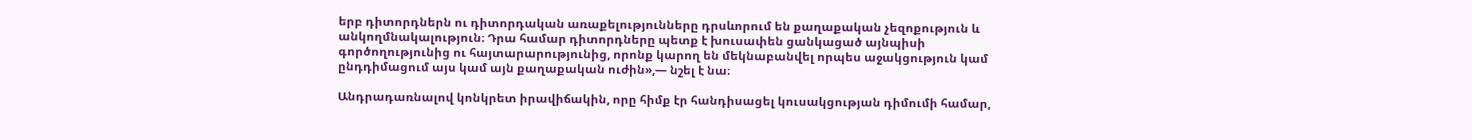երբ դիտորդներն ու դիտորդական առաքելությունները դրսևորում են քաղաքական չեզոքություն և անկողմնակալություն։ Դրա համար դիտորդները պետք է խուսափեն ցանկացած այնպիսի գործողությունից ու հայտարարությունից, որոնք կարող են մեկնաբանվել որպես աջակցություն կամ ընդդիմացում այս կամ այն քաղաքական ուժին»,— նշել է նա։

Անդրադառնալով կոնկրետ իրավիճակին, որը հիմք էր հանդիսացել կուսակցության դիմումի համար,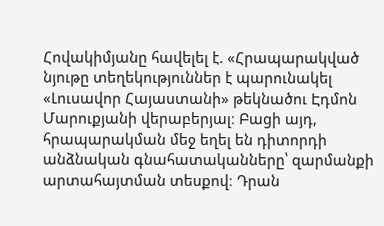Հովակիմյանը հավելել է. «Հրապարակված նյութը տեղեկություններ է պարունակել «Լուսավոր Հայաստանի» թեկնածու Էդմոն Մարուքյանի վերաբերյալ։ Բացի այդ, հրապարակման մեջ եղել են դիտորդի անձնական գնահատականները՝ զարմանքի արտահայտման տեսքով։ Դրան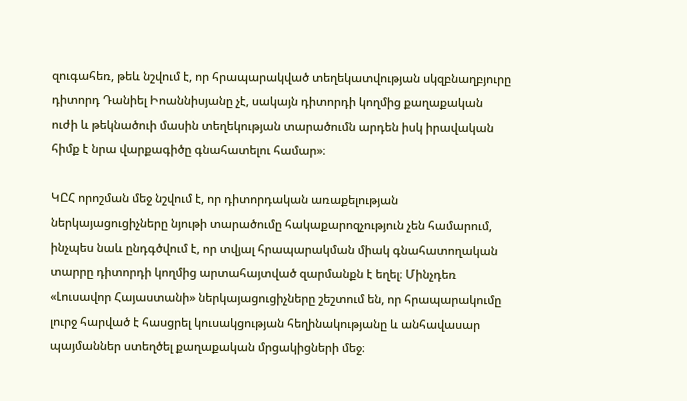զուգահեռ, թեև նշվում է, որ հրապարակված տեղեկատվության սկզբնաղբյուրը դիտորդ Դանիել Իոաննիսյանը չէ, սակայն դիտորդի կողմից քաղաքական ուժի և թեկնածուի մասին տեղեկության տարածումն արդեն իսկ իրավական հիմք է նրա վարքագիծը գնահատելու համար»։

ԿԸՀ որոշման մեջ նշվում է, որ դիտորդական առաքելության ներկայացուցիչները նյութի տարածումը հակաքարոզչություն չեն համարում, ինչպես նաև ընդգծվում է, որ տվյալ հրապարակման միակ գնահատողական տարրը դիտորդի կողմից արտահայտված զարմանքն է եղել։ Մինչդեռ «Լուսավոր Հայաստանի» ներկայացուցիչները շեշտում են, որ հրապարակումը լուրջ հարված է հասցրել կուսակցության հեղինակությանը և անհավասար պայմաններ ստեղծել քաղաքական մրցակիցների մեջ։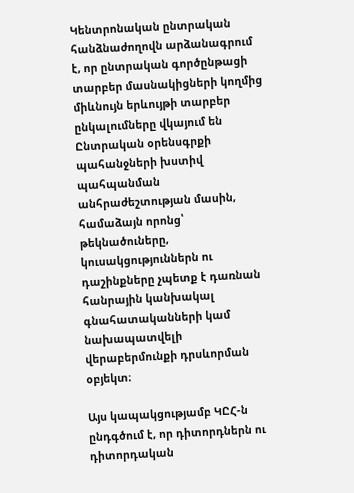Կենտրոնական ընտրական հանձնաժողովն արձանագրում է, որ ընտրական գործընթացի տարբեր մասնակիցների կողմից միևնույն երևույթի տարբեր ընկալումները վկայում են Ընտրական օրենսգրքի պահանջների խստիվ պահպանման անհրաժեշտության մասին, համաձայն որոնց՝ թեկնածուները, կուսակցություններն ու դաշինքները չպետք է դառնան հանրային կանխակալ գնահատականների կամ նախապատվելի վերաբերմունքի դրսևորման օբյեկտ։

Այս կապակցությամբ ԿԸՀ-ն ընդգծում է, որ դիտորդներն ու դիտորդական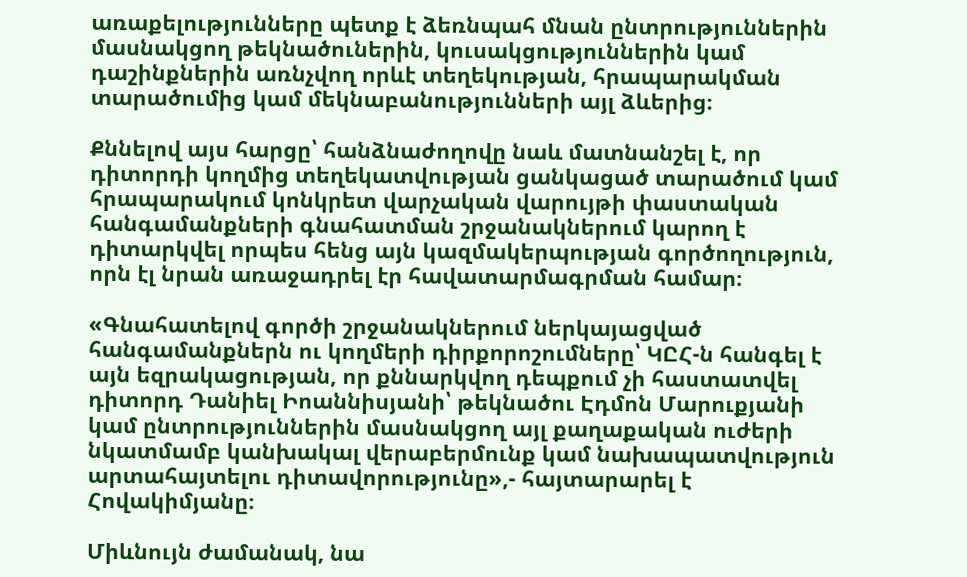առաքելությունները պետք է ձեռնպահ մնան ընտրություններին մասնակցող թեկնածուներին, կուսակցություններին կամ դաշինքներին առնչվող որևէ տեղեկության, հրապարակման տարածումից կամ մեկնաբանությունների այլ ձևերից։

Քննելով այս հարցը՝ հանձնաժողովը նաև մատնանշել է, որ դիտորդի կողմից տեղեկատվության ցանկացած տարածում կամ հրապարակում կոնկրետ վարչական վարույթի փաստական հանգամանքների գնահատման շրջանակներում կարող է դիտարկվել որպես հենց այն կազմակերպության գործողություն, որն էլ նրան առաջադրել էր հավատարմագրման համար։

«Գնահատելով գործի շրջանակներում ներկայացված հանգամանքներն ու կողմերի դիրքորոշումները՝ ԿԸՀ-ն հանգել է այն եզրակացության, որ քննարկվող դեպքում չի հաստատվել դիտորդ Դանիել Իոաննիսյանի՝ թեկնածու Էդմոն Մարուքյանի կամ ընտրություններին մասնակցող այլ քաղաքական ուժերի նկատմամբ կանխակալ վերաբերմունք կամ նախապատվություն արտահայտելու դիտավորությունը»,- հայտարարել է Հովակիմյանը։

Միևնույն ժամանակ, նա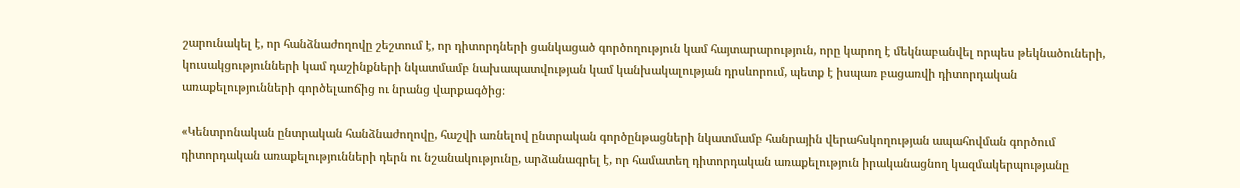շարունակել է, որ հանձնաժողովը շեշտում է, որ դիտորդների ցանկացած գործողություն կամ հայտարարություն, որը կարող է մեկնաբանվել որպես թեկնածուների, կուսակցությունների կամ դաշինքների նկատմամբ նախապատվության կամ կանխակալության դրսևորում, պետք է իսպառ բացառվի դիտորդական առաքելությունների գործելաոճից ու նրանց վարքագծից։

«Կենտրոնական ընտրական հանձնաժողովը, հաշվի առնելով ընտրական գործընթացների նկատմամբ հանրային վերահսկողության ապահովման գործում դիտորդական առաքելությունների դերն ու նշանակությունը, արձանագրել է, որ համատեղ դիտորդական առաքելություն իրականացնող կազմակերպությանը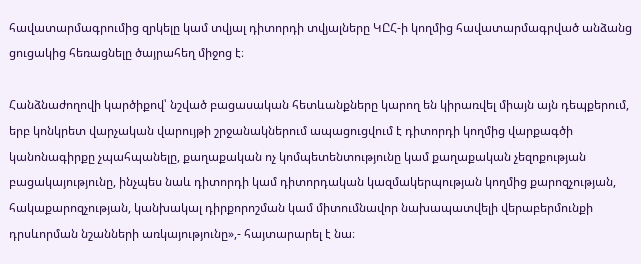հավատարմագրումից զրկելը կամ տվյալ դիտորդի տվյալները ԿԸՀ-ի կողմից հավատարմագրված անձանց ցուցակից հեռացնելը ծայրահեղ միջոց է։

Հանձնաժողովի կարծիքով՝ նշված բացասական հետևանքները կարող են կիրառվել միայն այն դեպքերում, երբ կոնկրետ վարչական վարույթի շրջանակներում ապացուցվում է դիտորդի կողմից վարքագծի կանոնագիրքը չպահպանելը, քաղաքական ոչ կոմպետենտությունը կամ քաղաքական չեզոքության բացակայությունը, ինչպես նաև դիտորդի կամ դիտորդական կազմակերպության կողմից քարոզչության, հակաքարոզչության, կանխակալ դիրքորոշման կամ միտումնավոր նախապատվելի վերաբերմունքի դրսևորման նշանների առկայությունը»,- հայտարարել է նա։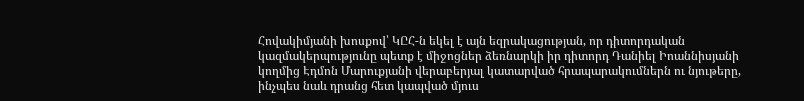Հովակիմյանի խոսքով՝ ԿԸՀ-ն եկել է այն եզրակացության, որ դիտորդական կազմակերպությունը պետք է միջոցներ ձեռնարկի իր դիտորդ Դանիել Իոաննիսյանի կողմից Էդմոն Մարուքյանի վերաբերյալ կատարված հրապարակումներն ու նյութերը, ինչպես նաև դրանց հետ կապված մյուս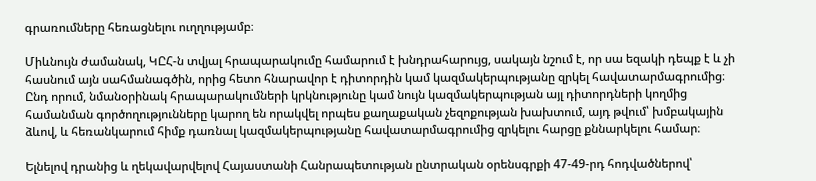գրառումները հեռացնելու ուղղությամբ։

Միևնույն ժամանակ, ԿԸՀ-ն տվյալ հրապարակումը համարում է խնդրահարույց, սակայն նշում է, որ սա եզակի դեպք է և չի հասնում այն սահմանագծին, որից հետո հնարավոր է դիտորդին կամ կազմակերպությանը զրկել հավատարմագրումից։ Ընդ որում, նմանօրինակ հրապարակումների կրկնությունը կամ նույն կազմակերպության այլ դիտորդների կողմից համանման գործողությունները կարող են որակվել որպես քաղաքական չեզոքության խախտում, այդ թվում՝ խմբակային ձևով, և հեռանկարում հիմք դառնալ կազմակերպությանը հավատարմագրումից զրկելու հարցը քննարկելու համար։

Ելնելով դրանից և ղեկավարվելով Հայաստանի Հանրապետության ընտրական օրենսգրքի 47-49-րդ հոդվածներով՝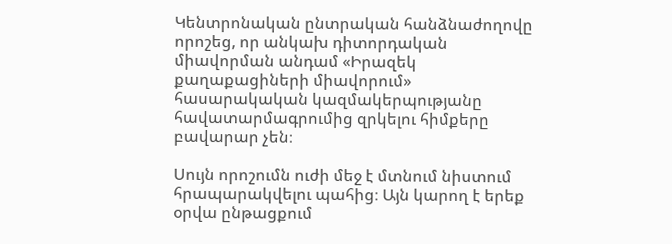Կենտրոնական ընտրական հանձնաժողովը որոշեց, որ անկախ դիտորդական միավորման անդամ «Իրազեկ քաղաքացիների միավորում» հասարակական կազմակերպությանը հավատարմագրումից զրկելու հիմքերը բավարար չեն։

Սույն որոշումն ուժի մեջ է մտնում նիստում հրապարակվելու պահից։ Այն կարող է երեք օրվա ընթացքում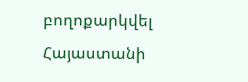բողոքարկվել Հայաստանի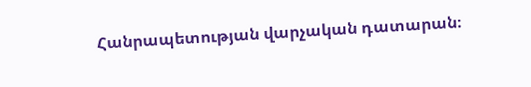Հանրապետության վարչական դատարան։